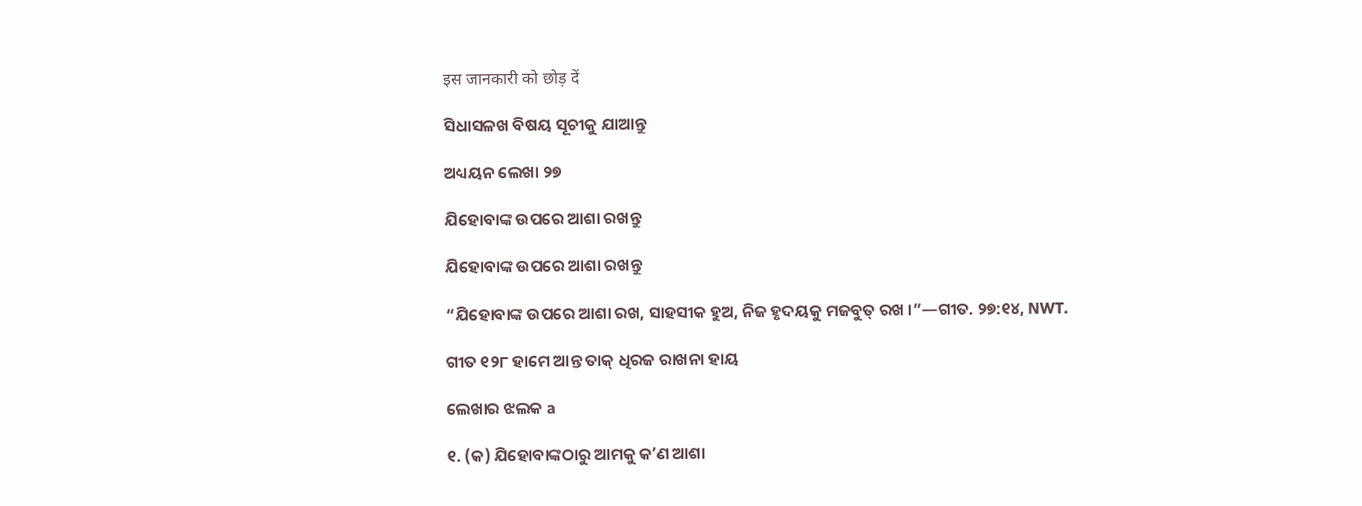इस जानकारी को छोड़ दें

ସିଧାସଳଖ ବିଷୟ ସୂଚୀକୁ ଯାଆନ୍ତୁ

ଅଧ୍ୟୟନ ଲେଖା ୨୭

ଯିହୋବାଙ୍କ ଉପରେ ଆଶା ରଖନ୍ତୁ

ଯିହୋବାଙ୍କ ଉପରେ ଆଶା ରଖନ୍ତୁ

“ଯିହୋବାଙ୍କ ଉପରେ ଆଶା ରଖ, ସାହସୀକ ହୁଅ, ନିଜ ହୃଦୟକୁ ମଜବୁତ୍‌ ରଖ ।”—ଗୀତ. ୨୭:୧୪, NWT.

ଗୀତ ୧୨୮ ହାମେ ଆନ୍ତ ତାକ୍‌ ଧିରଜ ରାଖନା ହାୟ

ଲେଖାର ଝଲକ a

୧. (କ) ଯିହୋବାଙ୍କଠାରୁ ଆମକୁ କʼଣ ଆଶା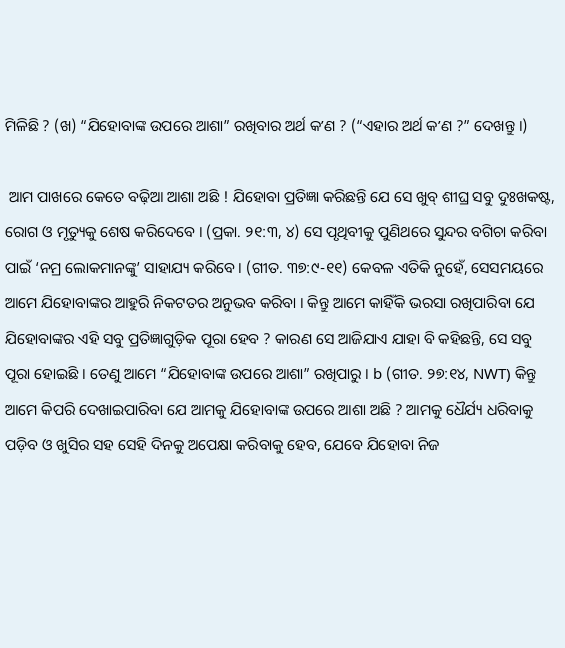ମିଳିଛି ? (ଖ) “ଯିହୋବାଙ୍କ ଉପରେ ଆଶା” ରଖିବାର ଅର୍ଥ କʼଣ ? (“ଏହାର ଅର୍ଥ କʼଣ ?” ଦେଖନ୍ତୁ ।)

 ଆମ ପାଖରେ କେତେ ବଢ଼ିଆ ଆଶା ଅଛି ! ଯିହୋବା ପ୍ରତିଜ୍ଞା କରିଛନ୍ତି ଯେ ସେ ଖୁବ୍‌ ଶୀଘ୍ର ସବୁ ଦୁଃଖକଷ୍ଟ, ରୋଗ ଓ ମୃତ୍ୟୁକୁ ଶେଷ କରିଦେବେ । (ପ୍ରକା. ୨୧:୩, ୪) ସେ ପୃଥିବୀକୁ ପୁଣିଥରେ ସୁନ୍ଦର ବଗିଚା କରିବା ପାଇଁ ‘ନମ୍ର ଲୋକମାନଙ୍କୁ’ ସାହାଯ୍ୟ କରିବେ । (ଗୀତ. ୩୭:୯-୧୧) କେବଳ ଏତିକି ନୁହେଁ, ସେସମୟରେ ଆମେ ଯିହୋବାଙ୍କର ଆହୁରି ନିକଟତର ଅନୁଭବ କରିବା । କିନ୍ତୁ ଆମେ କାହିଁକି ଭରସା ରଖିପାରିବା ଯେ ଯିହୋବାଙ୍କର ଏହି ସବୁ ପ୍ରତିଜ୍ଞାଗୁଡ଼ିକ ପୂରା ହେବ ? କାରଣ ସେ ଆଜିଯାଏ ଯାହା ବି କହିଛନ୍ତି, ସେ ସବୁ ପୂରା ହୋଇଛି । ତେଣୁ ଆମେ “ଯିହୋବାଙ୍କ ଉପରେ ଆଶା” ରଖିପାରୁ । b (ଗୀତ. ୨୭:୧୪, NWT) କିନ୍ତୁ ଆମେ କିପରି ଦେଖାଇପାରିବା ଯେ ଆମକୁ ଯିହୋବାଙ୍କ ଉପରେ ଆଶା ଅଛି ? ଆମକୁ ଧୈର୍ଯ୍ୟ ଧରିବାକୁ ପଡ଼ିବ ଓ ଖୁସିର ସହ ସେହି ଦିନକୁ ଅପେକ୍ଷା କରିବାକୁ ହେବ, ଯେବେ ଯିହୋବା ନିଜ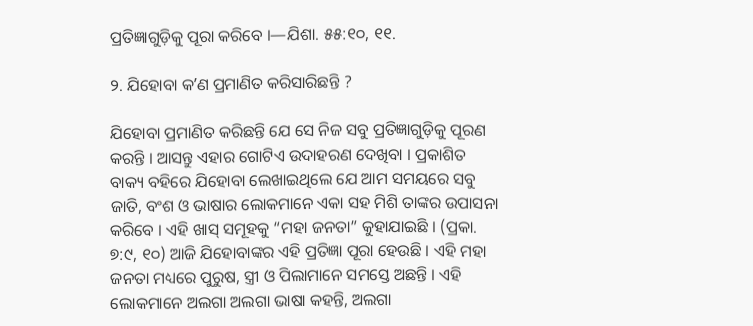ପ୍ରତିଜ୍ଞାଗୁଡ଼ିକୁ ପୂରା କରିବେ ।—ଯିଶା. ୫୫:୧୦, ୧୧.

୨. ଯିହୋବା କʼଣ ପ୍ରମାଣିତ କରିସାରିଛନ୍ତି ?

ଯିହୋବା ପ୍ରମାଣିତ କରିଛନ୍ତି ଯେ ସେ ନିଜ ସବୁ ପ୍ରତିଜ୍ଞାଗୁଡ଼ିକୁ ପୂରଣ କରନ୍ତି । ଆସନ୍ତୁ ଏହାର ଗୋଟିଏ ଉଦାହରଣ ଦେଖିବା । ପ୍ରକାଶିତ ବାକ୍ୟ ବହିରେ ଯିହୋବା ଲେଖାଇଥିଲେ ଯେ ଆମ ସମୟରେ ସବୁ ଜାତି, ବଂଶ ଓ ଭାଷାର ଲୋକମାନେ ଏକା ସହ ମିଶି ତାଙ୍କର ଉପାସନା କରିବେ । ଏହି ଖାସ୍‌ ସମୂହକୁ “ମହା ଜନତା” କୁହାଯାଇଛି । (ପ୍ରକା. ୭:୯, ୧୦) ଆଜି ଯିହୋବାଙ୍କର ଏହି ପ୍ରତିଜ୍ଞା ପୂରା ହେଉଛି । ଏହି ମହା ଜନତା ମଧ୍ୟରେ ପୁରୁଷ, ସ୍ତ୍ରୀ ଓ ପିଲାମାନେ ସମସ୍ତେ ଅଛନ୍ତି । ଏହି ଲୋକମାନେ ଅଲଗା ଅଲଗା ଭାଷା କହନ୍ତି, ଅଲଗା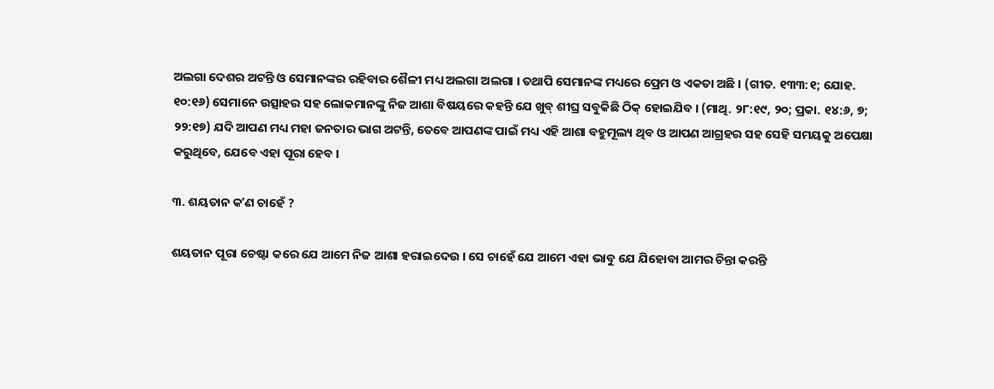ଅଲଗା ଦେଶର ଅଟନ୍ତି ଓ ସେମାନଙ୍କର ରହିବାର ଶୈଳୀ ମଧ୍ୟ ଅଲଗା ଅଲଗା । ତଥାପି ସେମାନଙ୍କ ମଧ୍ୟରେ ପ୍ରେମ ଓ ଏକତା ଅଛି । (ଗୀତ. ୧୩୩:୧; ଯୋହ. ୧୦:୧୬) ସେମାନେ ଉତ୍ସାହର ସହ ଲୋକମାନଙ୍କୁ ନିଜ ଆଶା ବିଷୟରେ କହନ୍ତି ଯେ ଖୁବ୍‌ ଶୀଘ୍ର ସବୁକିଛି ଠିକ୍‌ ହୋଇଯିବ । (ମାଥି. ୨୮:୧୯, ୨୦; ପ୍ରକା. ୧୪:୬, ୭; ୨୨:୧୭) ଯଦି ଆପଣ ମଧ୍ୟ ମହା ଜନତାର ଭାଗ ଅଟନ୍ତି, ତେବେ ଆପଣଙ୍କ ପାଇଁ ମଧ୍ୟ ଏହି ଆଶା ବହୁମୂଲ୍ୟ ଥିବ ଓ ଆପଣ ଆଗ୍ରହର ସହ ସେହି ସମୟକୁ ଅପେକ୍ଷା କରୁଥିବେ, ଯେବେ ଏହା ପୂରା ହେବ ।

୩. ଶୟତାନ କʼଣ ଚାହେଁ ?

ଶୟତାନ ପୂରା ଚେଷ୍ଟା କରେ ଯେ ଆମେ ନିଜ ଆଶା ହରାଇଦେଉ । ସେ ଚାହେଁ ଯେ ଆମେ ଏହା ଭାବୁ ଯେ ଯିହୋବା ଆମର ଚିନ୍ତା କରନ୍ତି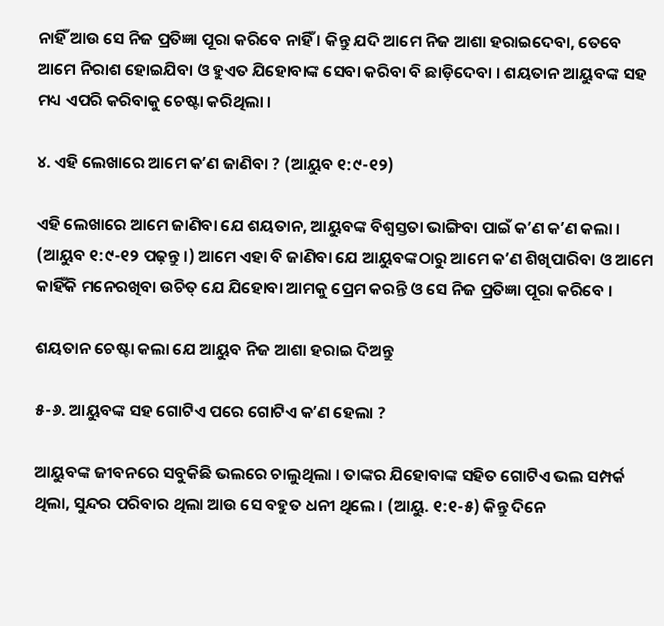ନାହିଁ ଆଉ ସେ ନିଜ ପ୍ରତିଜ୍ଞା ପୂରା କରିବେ ନାହିଁ । କିନ୍ତୁ ଯଦି ଆମେ ନିଜ ଆଶା ହରାଇଦେବା, ତେବେ ଆମେ ନିରାଶ ହୋଇଯିବା ଓ ହୁଏତ ଯିହୋବାଙ୍କ ସେବା କରିବା ବି ଛାଡ଼ିଦେବା । ଶୟତାନ ଆୟୁବଙ୍କ ସହ ମଧ୍ୟ ଏପରି କରିବାକୁ ଚେଷ୍ଟା କରିଥିଲା ।

୪. ଏହି ଲେଖାରେ ଆମେ କʼଣ ଜାଣିବା ? (ଆୟୁବ ୧:୯-୧୨)

ଏହି ଲେଖାରେ ଆମେ ଜାଣିବା ଯେ ଶୟତାନ, ଆୟୁବଙ୍କ ବିଶ୍ୱସ୍ତତା ଭାଙ୍ଗିବା ପାଇଁ କʼଣ କʼଣ କଲା । (ଆୟୁବ ୧:୯-୧୨ ପଢ଼ନ୍ତୁ ।) ଆମେ ଏହା ବି ଜାଣିବା ଯେ ଆୟୁବଙ୍କଠାରୁ ଆମେ କʼଣ ଶିଖିପାରିବା ଓ ଆମେ କାହିଁକି ମନେରଖିବା ଉଚିତ୍‌ ଯେ ଯିହୋବା ଆମକୁ ପ୍ରେମ କରନ୍ତି ଓ ସେ ନିଜ ପ୍ରତିଜ୍ଞା ପୂରା କରିବେ ।

ଶୟତାନ ଚେଷ୍ଟା କଲା ଯେ ଆୟୁବ ନିଜ ଆଶା ହରାଇ ଦିଅନ୍ତୁ

୫-୬. ଆୟୁବଙ୍କ ସହ ଗୋଟିଏ ପରେ ଗୋଟିଏ କʼଣ ହେଲା ?

ଆୟୁବଙ୍କ ଜୀବନରେ ସବୁକିଛି ଭଲରେ ଚାଲୁଥିଲା । ତାଙ୍କର ଯିହୋବାଙ୍କ ସହିତ ଗୋଟିଏ ଭଲ ସମ୍ପର୍କ ଥିଲା, ସୁନ୍ଦର ପରିବାର ଥିଲା ଆଉ ସେ ବହୁତ ଧନୀ ଥିଲେ । (ଆୟୁ. ୧:୧-୫) କିନ୍ତୁ ଦିନେ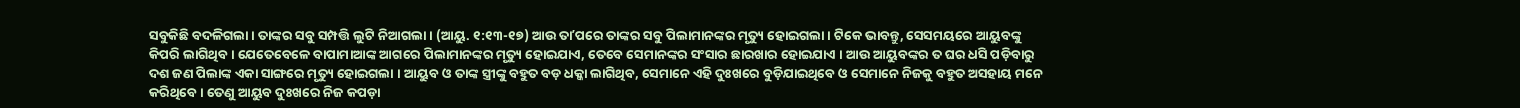ସବୁକିଛି ବଦଳିଗଲା । ତାଙ୍କର ସବୁ ସମ୍ପତ୍ତି ଲୁଟି ନିଆଗଲା । (ଆୟୁ. ୧:୧୩-୧୭) ଆଉ ତାʼପରେ ତାଙ୍କର ସବୁ ପିଲାମାନଙ୍କର ମୃତ୍ୟୁ ହୋଇଗଲା । ଟିକେ ଭାବନ୍ତୁ, ସେସମୟରେ ଆୟୁବଙ୍କୁ କିପରି ଲାଗିଥିବ । ଯେତେବେଳେ ବାପାମାଆଙ୍କ ଆଗରେ ପିଲାମାନଙ୍କର ମୃତ୍ୟୁ ହୋଇଯାଏ, ତେବେ ସେମାନଙ୍କର ସଂସାର ଛାରଖାର ହୋଇଯାଏ । ଆଉ ଆୟୁବଙ୍କର ତ ଘର ଧସି ପଡ଼ିବାରୁ ଦଶ ଜଣ ପିଲାଙ୍କ ଏକା ସାଙ୍ଗରେ ମୃତ୍ୟୁ ହୋଇଗଲା । ଆୟୁବ ଓ ତାଙ୍କ ସ୍ତ୍ରୀଙ୍କୁ ବହୁତ ବଡ଼ ଧକ୍କା ଲାଗିଥିବ, ସେମାନେ ଏହି ଦୁଃଖରେ ବୁଡ଼ିଯାଇଥିବେ ଓ ସେମାନେ ନିଜକୁ ବହୁତ ଅସହାୟ ମନେ କରିଥିବେ । ତେଣୁ ଆୟୁବ ଦୁଃଖରେ ନିଜ କପଡ଼ା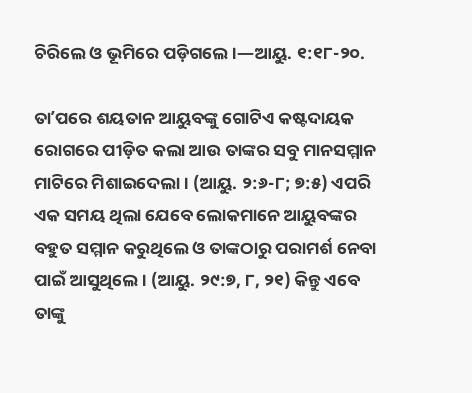ଚିରିଲେ ଓ ଭୂମିରେ ପଡ଼ିଗଲେ ।—ଆୟୁ. ୧:୧୮-୨୦.

ତାʼପରେ ଶୟତାନ ଆୟୁବଙ୍କୁ ଗୋଟିଏ କଷ୍ଟଦାୟକ ରୋଗରେ ପୀଡ଼ିତ କଲା ଆଉ ତାଙ୍କର ସବୁ ମାନସମ୍ମାନ ମାଟିରେ ମିଶାଇଦେଲା । (ଆୟୁ. ୨:୬-୮; ୭:୫) ଏପରି ଏକ ସମୟ ଥିଲା ଯେବେ ଲୋକମାନେ ଆୟୁବଙ୍କର ବହୁତ ସମ୍ମାନ କରୁଥିଲେ ଓ ତାଙ୍କଠାରୁ ପରାମର୍ଶ ନେବା ପାଇଁ ଆସୁଥିଲେ । (ଆୟୁ. ୨୯:୭, ୮, ୨୧) କିନ୍ତୁ ଏବେ ତାଙ୍କୁ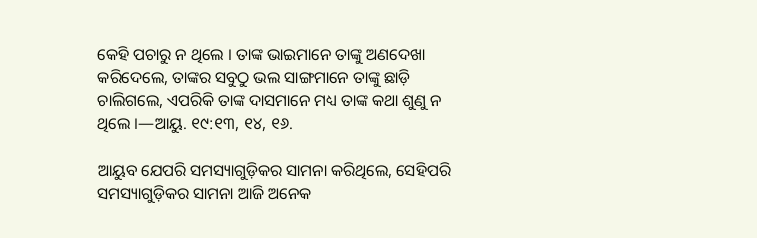କେହି ପଚାରୁ ନ ଥିଲେ । ତାଙ୍କ ଭାଇମାନେ ତାଙ୍କୁ ଅଣଦେଖା କରିଦେଲେ, ତାଙ୍କର ସବୁଠୁ ଭଲ ସାଙ୍ଗମାନେ ତାଙ୍କୁ ଛାଡ଼ି ଚାଲିଗଲେ, ଏପରିକି ତାଙ୍କ ଦାସମାନେ ମଧ୍ୟ ତାଙ୍କ କଥା ଶୁଣୁ ନ ଥିଲେ ।—ଆୟୁ. ୧୯:୧୩, ୧୪, ୧୬.

ଆୟୁବ ଯେପରି ସମସ୍ୟାଗୁଡ଼ିକର ସାମନା କରିଥିଲେ, ସେହିପରି ସମସ୍ୟାଗୁଡ଼ିକର ସାମନା ଆଜି ଅନେକ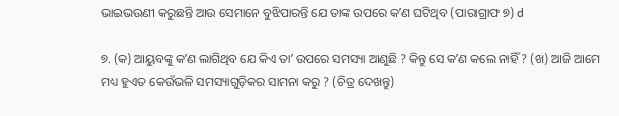ଭାଇଭଉଣୀ କରୁଛନ୍ତି ଆଉ ସେମାନେ ବୁଝିପାରନ୍ତି ଯେ ତାଙ୍କ ଉପରେ କʼଣ ଘଟିଥିବ (ପାରାଗ୍ରାଫ ୭) d

୭. (କ) ଆୟୁବଙ୍କୁ କʼଣ ଲାଗିଥିବ ଯେ କିଏ ତାʼ ଉପରେ ସମସ୍ୟା ଆଣୁଛି ? କିନ୍ତୁ ସେ କʼଣ କଲେ ନାହିଁ ? (ଖ) ଆଜି ଆମେ ମଧ୍ୟ ହୁଏତ କେଉଁଭଳି ସମସ୍ୟାଗୁଡ଼ିକର ସାମନା କରୁ ? (ଚିତ୍ର ଦେଖନ୍ତୁ)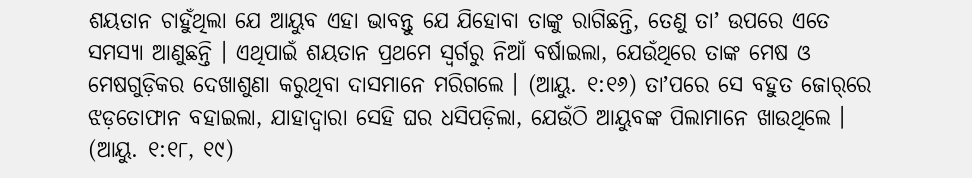ଶୟତାନ ଚାହୁଁଥିଲା ଯେ ଆୟୁବ ଏହା ଭାବନ୍ତୁ ଯେ ଯିହୋବା ତାଙ୍କୁ ରାଗିଛନ୍ତି, ତେଣୁ ତାʼ ଉପରେ ଏତେ ସମସ୍ୟା ଆଣୁଛନ୍ତି । ଏଥିପାଇଁ ଶୟତାନ ପ୍ରଥମେ ସ୍ୱର୍ଗରୁ ନିଆଁ ବର୍ଷାଇଲା, ଯେଉଁଥିରେ ତାଙ୍କ ମେଷ ଓ ମେଷଗୁଡ଼ିକର ଦେଖାଶୁଣା କରୁଥିବା ଦାସମାନେ ମରିଗଲେ । (ଆୟୁ. ୧:୧୬) ତାʼପରେ ସେ ବହୁତ ଜୋର୍‌ରେ ଝଡ଼ତୋଫାନ ବହାଇଲା, ଯାହାଦ୍ୱାରା ସେହି ଘର ଧସିପଡ଼ିଲା, ଯେଉଁଠି ଆୟୁବଙ୍କ ପିଲାମାନେ ଖାଉଥିଲେ । (ଆୟୁ. ୧:୧୮, ୧୯)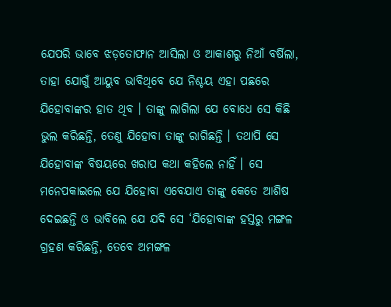ଯେପରି ଭାବେ ଝଡ଼ତୋଫାନ ଆସିଲା ଓ ଆକାଶରୁ ନିଆଁ ବର୍ଷିଲା, ତାହା ଯୋଗୁଁ ଆୟୁବ ଭାବିଥିବେ ଯେ ନିଶ୍ଚୟ ଏହା ପଛରେ ଯିହୋବାଙ୍କର ହାତ ଥିବ । ତାଙ୍କୁ ଲାଗିଲା ଯେ ବୋଧେ ସେ କିଛି ଭୁଲ କରିଛନ୍ତି, ତେଣୁ ଯିହୋବା ତାଙ୍କୁ ରାଗିଛନ୍ତି । ତଥାପି ସେ ଯିହୋବାଙ୍କ ବିଷୟରେ ଖରାପ କଥା କହିଲେ ନାହିଁ । ସେ ମନେପକାଇଲେ ଯେ ଯିହୋବା ଏବେଯାଏ ତାଙ୍କୁ କେତେ ଆଶିଷ ଦେଇଛନ୍ତି ଓ ଭାବିଲେ ଯେ ଯଦି ସେ ‘ଯିହୋବାଙ୍କ ହସ୍ତରୁ ମଙ୍ଗଳ ଗ୍ରହଣ କରିଛନ୍ତି, ତେବେ ଅମଙ୍ଗଳ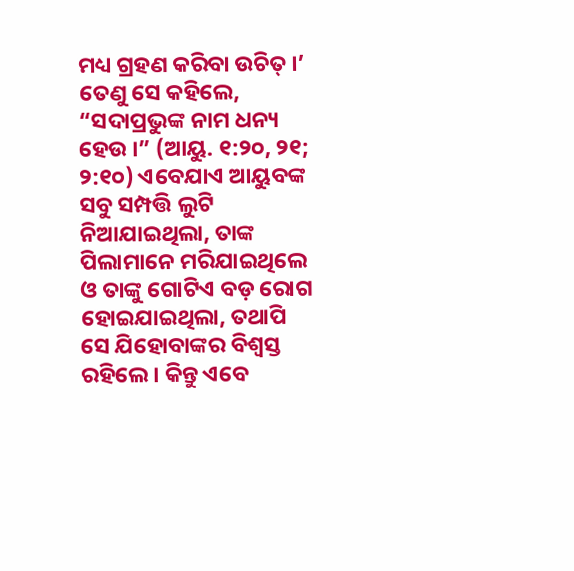ମଧ୍ୟ ଗ୍ରହଣ କରିବା ଉଚିତ୍‌ ।’ ତେଣୁ ସେ କହିଲେ, “ସଦାପ୍ରଭୁଙ୍କ ନାମ ଧନ୍ୟ ହେଉ ।” (ଆୟୁ. ୧:୨୦, ୨୧; ୨:୧୦) ଏବେଯାଏ ଆୟୁବଙ୍କ ସବୁ ସମ୍ପତ୍ତି ଲୁଟି ନିଆଯାଇଥିଲା, ତାଙ୍କ ପିଲାମାନେ ମରିଯାଇଥିଲେ ଓ ତାଙ୍କୁ ଗୋଟିଏ ବଡ଼ ରୋଗ ହୋଇଯାଇଥିଲା, ତଥାପି ସେ ଯିହୋବାଙ୍କର ବିଶ୍ୱସ୍ତ ରହିଲେ । କିନ୍ତୁ ଏବେ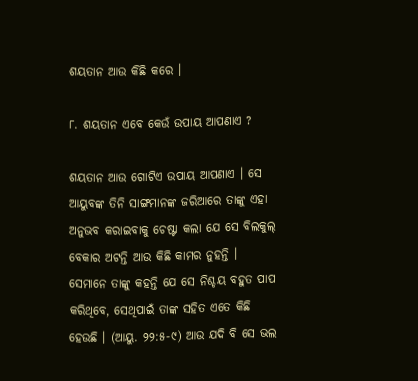ଶୟତାନ ଆଉ କିଛି କରେ ।

୮. ଶୟତାନ ଏବେ କେଉଁ ଉପାୟ ଆପଣାଏ ?

ଶୟତାନ ଆଉ ଗୋଟିଏ ଉପାୟ ଆପଣାଏ । ସେ ଆୟୁବଙ୍କ ତିନି ସାଙ୍ଗମାନଙ୍କ ଜରିଆରେ ତାଙ୍କୁ ଏହା ଅନୁଭବ କରାଇବାକୁ ଚେଷ୍ଟା କଲା ଯେ ସେ ବିଲକୁଲ୍‌ ବେକାର ଅଟନ୍ତି ଆଉ କିଛି କାମର ନୁହନ୍ତି । ସେମାନେ ତାଙ୍କୁ କହନ୍ତି ଯେ ସେ ନିଶ୍ଚୟ ବହୁତ ପାପ କରିଥିବେ, ସେଥିପାଇଁ ତାଙ୍କ ସହିତ ଏତେ କିଛି ହେଉଛି । (ଆୟୁ. ୨୨:୫-୯) ଆଉ ଯଦି ବି ସେ ଭଲ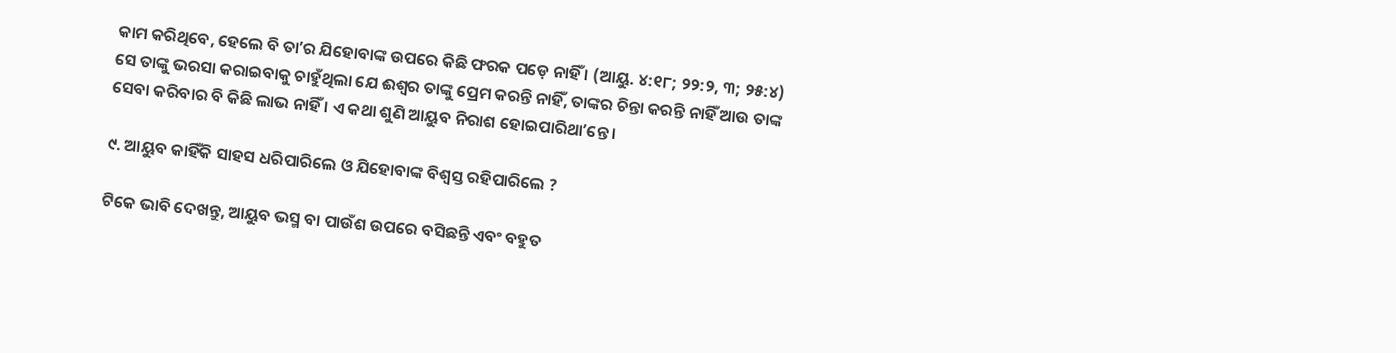କାମ କରିଥିବେ, ହେଲେ ବି ତାʼର ଯିହୋବାଙ୍କ ଉପରେ କିଛି ଫରକ ପଡ଼େ ନାହିଁ । (ଆୟୁ. ୪:୧୮; ୨୨:୨, ୩; ୨୫:୪) ସେ ତାଙ୍କୁ ଭରସା କରାଇବାକୁ ଚାହୁଁଥିଲା ଯେ ଈଶ୍ୱର ତାଙ୍କୁ ପ୍ରେମ କରନ୍ତି ନାହିଁ, ତାଙ୍କର ଚିନ୍ତା କରନ୍ତି ନାହିଁ ଆଉ ତାଙ୍କ ସେବା କରିବାର ବି କିଛି ଲାଭ ନାହିଁ । ଏ କଥା ଶୁଣି ଆୟୁବ ନିରାଶ ହୋଇପାରିଥାʼନ୍ତେ ।

୯. ଆୟୁବ କାହିଁକି ସାହସ ଧରିପାରିଲେ ଓ ଯିହୋବାଙ୍କ ବିଶ୍ୱସ୍ତ ରହିପାରିଲେ ?

ଟିକେ ଭାବି ଦେଖନ୍ତୁ, ଆୟୁବ ଭସ୍ମ ବା ପାଉଁଶ ଉପରେ ବସିଛନ୍ତି ଏବଂ ବହୁତ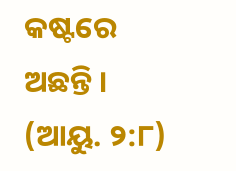କଷ୍ଟରେ ଅଛନ୍ତି । (ଆୟୁ. ୨:୮)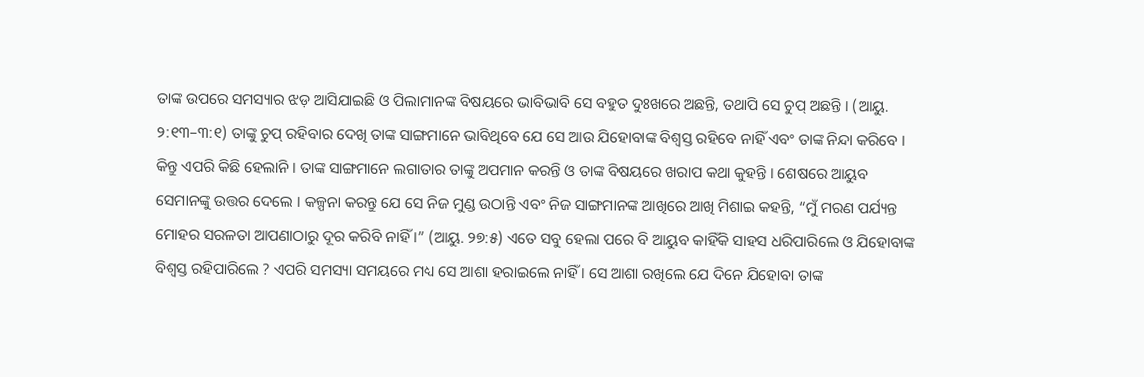ତାଙ୍କ ଉପରେ ସମସ୍ୟାର ଝଡ଼ ଆସିଯାଇଛି ଓ ପିଲାମାନଙ୍କ ବିଷୟରେ ଭାବିଭାବି ସେ ବହୁତ ଦୁଃଖରେ ଅଛନ୍ତି, ତଥାପି ସେ ଚୁପ୍‌ ଅଛନ୍ତି । (ଆୟୁ. ୨:୧୩–୩:୧) ତାଙ୍କୁ ଚୁପ୍‌ ରହିବାର ଦେଖି ତାଙ୍କ ସାଙ୍ଗମାନେ ଭାବିଥିବେ ଯେ ସେ ଆଉ ଯିହୋବାଙ୍କ ବିଶ୍ୱସ୍ତ ରହିବେ ନାହିଁ ଏବଂ ତାଙ୍କ ନିନ୍ଦା କରିବେ । କିନ୍ତୁ ଏପରି କିଛି ହେଲାନି । ତାଙ୍କ ସାଙ୍ଗମାନେ ଲଗାତାର ତାଙ୍କୁ ଅପମାନ କରନ୍ତି ଓ ତାଙ୍କ ବିଷୟରେ ଖରାପ କଥା କୁହନ୍ତି । ଶେଷରେ ଆୟୁବ ସେମାନଙ୍କୁ ଉତ୍ତର ଦେଲେ । କଳ୍ପନା କରନ୍ତୁ ଯେ ସେ ନିଜ ମୁଣ୍ଡ ଉଠାନ୍ତି ଏବଂ ନିଜ ସାଙ୍ଗମାନଙ୍କ ଆଖିରେ ଆଖି ମିଶାଇ କହନ୍ତି, “ମୁଁ ମରଣ ପର୍ଯ୍ୟନ୍ତ ମୋହର ସରଳତା ଆପଣାଠାରୁ ଦୂର କରିବି ନାହିଁ ।” (ଆୟୁ. ୨୭:୫) ଏତେ ସବୁ ହେଲା ପରେ ବି ଆୟୁବ କାହିଁକି ସାହସ ଧରିପାରିଲେ ଓ ଯିହୋବାଙ୍କ ବିଶ୍ୱସ୍ତ ରହିପାରିଲେ ? ଏପରି ସମସ୍ୟା ସମୟରେ ମଧ୍ୟ ସେ ଆଶା ହରାଇଲେ ନାହିଁ । ସେ ଆଶା ରଖିଲେ ଯେ ଦିନେ ଯିହୋବା ତାଙ୍କ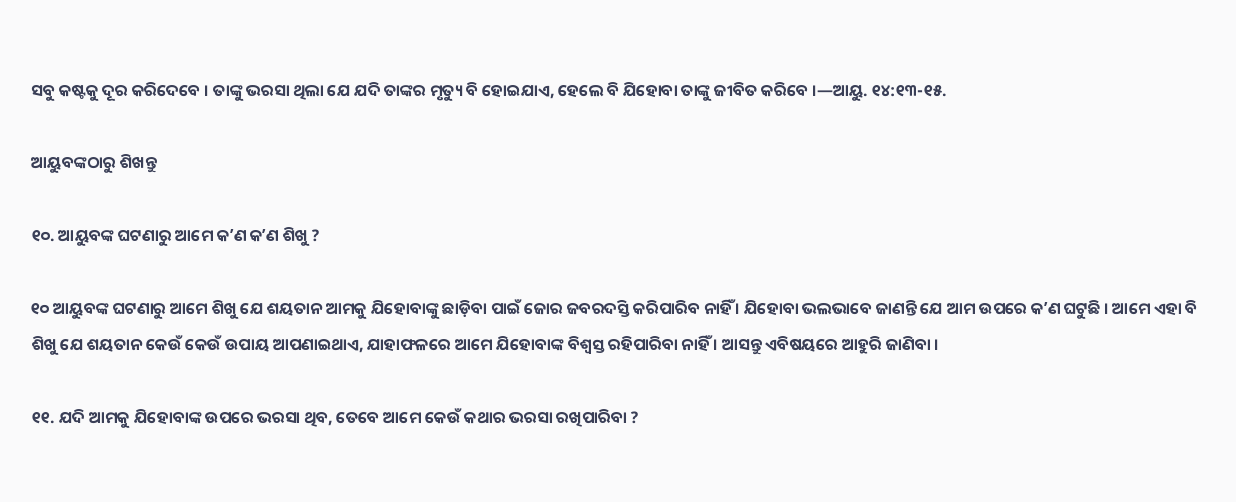ସବୁ କଷ୍ଟକୁ ଦୂର କରିଦେବେ । ତାଙ୍କୁ ଭରସା ଥିଲା ଯେ ଯଦି ତାଙ୍କର ମୃତ୍ୟୁ ବି ହୋଇଯାଏ, ହେଲେ ବି ଯିହୋବା ତାଙ୍କୁ ଜୀବିତ କରିବେ ।—ଆୟୁ. ୧୪:୧୩-୧୫.

ଆୟୁବଙ୍କଠାରୁ ଶିଖନ୍ତୁ

୧୦. ଆୟୁବଙ୍କ ଘଟଣାରୁ ଆମେ କʼଣ କʼଣ ଶିଖୁ ?

୧୦ ଆୟୁବଙ୍କ ଘଟଣାରୁ ଆମେ ଶିଖୁ ଯେ ଶୟତାନ ଆମକୁ ଯିହୋବାଙ୍କୁ ଛାଡ଼ିବା ପାଇଁ ଜୋର ଜବରଦସ୍ତି କରିପାରିବ ନାହିଁ । ଯିହୋବା ଭଲଭାବେ ଜାଣନ୍ତି ଯେ ଆମ ଉପରେ କʼଣ ଘଟୁଛି । ଆମେ ଏହା ବି ଶିଖୁ ଯେ ଶୟତାନ କେଉଁ କେଉଁ ଉପାୟ ଆପଣାଇଥାଏ, ଯାହାଫଳରେ ଆମେ ଯିହୋବାଙ୍କ ବିଶ୍ୱସ୍ତ ରହିପାରିବା ନାହିଁ । ଆସନ୍ତୁ ଏବିଷୟରେ ଆହୁରି ଜାଣିବା ।

୧୧. ଯଦି ଆମକୁ ଯିହୋବାଙ୍କ ଉପରେ ଭରସା ଥିବ, ତେବେ ଆମେ କେଉଁ କଥାର ଭରସା ରଖିପାରିବା ?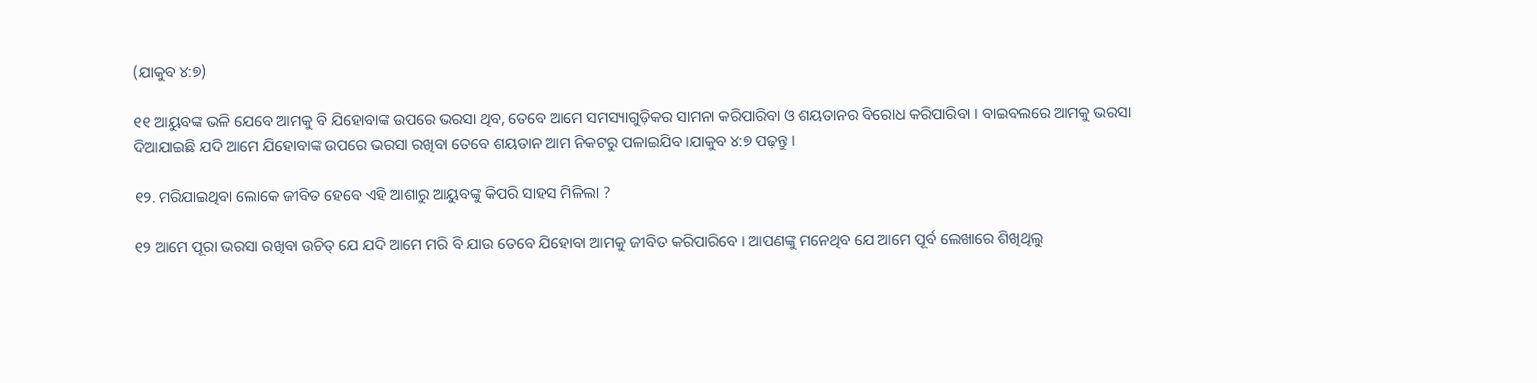(ଯାକୁବ ୪:୭)

୧୧ ଆୟୁବଙ୍କ ଭଳି ଯେବେ ଆମକୁ ବି ଯିହୋବାଙ୍କ ଉପରେ ଭରସା ଥିବ, ତେବେ ଆମେ ସମସ୍ୟାଗୁଡ଼ିକର ସାମନା କରିପାରିବା ଓ ଶୟତାନର ବିରୋଧ କରିପାରିବା । ବାଇବଲରେ ଆମକୁ ଭରସା ଦିଆଯାଇଛି ଯଦି ଆମେ ଯିହୋବାଙ୍କ ଉପରେ ଭରସା ରଖିବା ତେବେ ଶୟତାନ ଆମ ନିକଟରୁ ପଳାଇଯିବ ।ଯାକୁବ ୪:୭ ପଢ଼ନ୍ତୁ ।

୧୨. ମରିଯାଇଥିବା ଲୋକେ ଜୀବିତ ହେବେ ଏହି ଆଶାରୁ ଆୟୁବଙ୍କୁ କିପରି ସାହସ ମିଳିଲା ?

୧୨ ଆମେ ପୂରା ଭରସା ରଖିବା ଉଚିତ୍‌ ଯେ ଯଦି ଆମେ ମରି ବି ଯାଉ ତେବେ ଯିହୋବା ଆମକୁ ଜୀବିତ କରିପାରିବେ । ଆପଣଙ୍କୁ ମନେଥିବ ଯେ ଆମେ ପୂର୍ବ ଲେଖାରେ ଶିଖିଥିଲୁ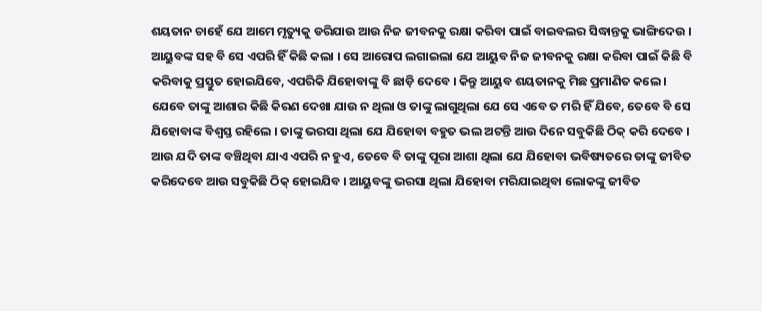ଶୟତାନ ଚାହେଁ ଯେ ଆମେ ମୃତ୍ୟୁକୁ ଡରିଯାଉ ଆଉ ନିଜ ଜୀବନକୁ ରକ୍ଷା କରିବା ପାଇଁ ବାଇବଲର ସିଦ୍ଧାନ୍ତକୁ ଭାଙ୍ଗିଦେଉ । ଆୟୁବଙ୍କ ସହ ବି ସେ ଏପରି ହିଁ କିଛି କଲା । ସେ ଆରୋପ ଲଗାଇଲା ଯେ ଆୟୁବ ନିଜ ଜୀବନକୁ ରକ୍ଷା କରିବା ପାଇଁ କିଛି ବି କରିବାକୁ ପ୍ରସ୍ତୁତ ହୋଇଯିବେ, ଏପରିକି ଯିହୋବାଙ୍କୁ ବି ଛାଡ଼ି ଦେବେ । କିନ୍ତୁ ଆୟୁବ ଶୟତାନକୁ ମିଛ ପ୍ରମାଣିତ କଲେ । ଯେବେ ତାଙ୍କୁ ଆଶାର କିଛି କିରଣ ଦେଖା ଯାଉ ନ ଥିଲା ଓ ତାଙ୍କୁ ଲାଗୁଥିଲା ଯେ ସେ ଏବେ ତ ମରି ହିଁ ଯିବେ, ତେବେ ବି ସେ ଯିହୋବାଙ୍କ ବିଶ୍ୱସ୍ତ ରହିଲେ । ତାଙ୍କୁ ଭରସା ଥିଲା ଯେ ଯିହୋବା ବହୁତ ଭଲ ଅଟନ୍ତି ଆଉ ଦିନେ ସବୁକିଛି ଠିକ୍‌ କରି ଦେବେ । ଆଉ ଯଦି ତାଙ୍କ ବଞ୍ଚିଥିବା ଯାଏ ଏପରି ନ ହୁଏ, ତେବେ ବି ତାଙ୍କୁ ପୂରା ଆଶା ଥିଲା ଯେ ଯିହୋବା ଭବିଷ୍ୟତରେ ତାଙ୍କୁ ଜୀବିତ କରିଦେବେ ଆଉ ସବୁକିଛି ଠିକ୍‌ ହୋଇଯିବ । ଆୟୁବଙ୍କୁ ଭରସା ଥିଲା ଯିହୋବା ମରିଯାଇଥିବା ଲୋକଙ୍କୁ ଜୀବିତ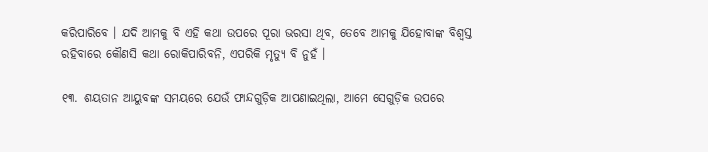କରିପାରିବେ । ଯଦି ଆମକୁ ବି ଏହି କଥା ଉପରେ ପୂରା ଭରସା ଥିବ, ତେବେ ଆମକୁ ଯିହୋବାଙ୍କ ବିଶ୍ୱସ୍ତ ରହିବାରେ କୌଣସି କଥା ରୋକିପାରିବନି, ଏପରିକି ମୃତ୍ୟୁ ବି ନୁହଁ ।

୧୩. ଶୟତାନ ଆୟୁବଙ୍କ ସମୟରେ ଯେଉଁ ଫାନ୍ଦଗୁଡ଼ିକ ଆପଣାଇଥିଲା, ଆମେ ସେଗୁଡ଼ିକ ଉପରେ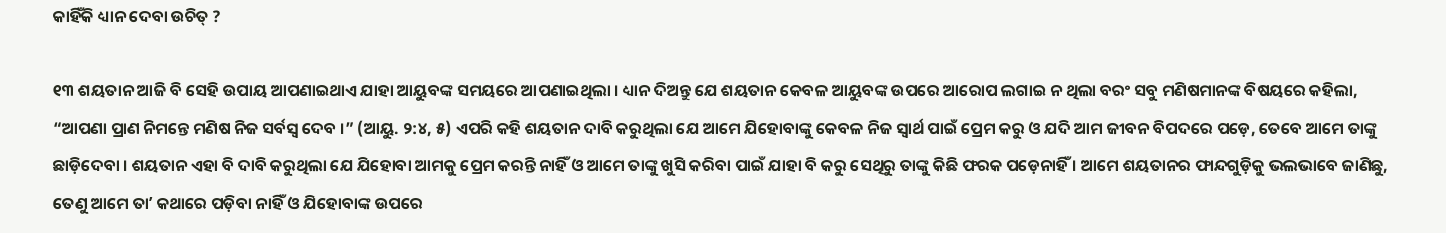କାହିଁକି ଧ୍ୟାନ ଦେବା ଉଚିତ୍‌ ?

୧୩ ଶୟତାନ ଆଜି ବି ସେହି ଉପାୟ ଆପଣାଇଥାଏ ଯାହା ଆୟୁବଙ୍କ ସମୟରେ ଆପଣାଇଥିଲା । ଧ୍ୟାନ ଦିଅନ୍ତୁ ଯେ ଶୟତାନ କେବଳ ଆୟୁବଙ୍କ ଉପରେ ଆରୋପ ଲଗାଇ ନ ଥିଲା ବରଂ ସବୁ ମଣିଷମାନଙ୍କ ବିଷୟରେ କହିଲା, “ଆପଣା ପ୍ରାଣ ନିମନ୍ତେ ମଣିଷ ନିଜ ସର୍ବସ୍ୱ ଦେବ ।” (ଆୟୁ. ୨:୪, ୫) ଏପରି କହି ଶୟତାନ ଦାବି କରୁଥିଲା ଯେ ଆମେ ଯିହୋବାଙ୍କୁ କେବଳ ନିଜ ସ୍ୱାର୍ଥ ପାଇଁ ପ୍ରେମ କରୁ ଓ ଯଦି ଆମ ଜୀବନ ବିପଦରେ ପଡ଼େ, ତେବେ ଆମେ ତାଙ୍କୁ ଛାଡ଼ିଦେବା । ଶୟତାନ ଏହା ବି ଦାବି କରୁଥିଲା ଯେ ଯିହୋବା ଆମକୁ ପ୍ରେମ କରନ୍ତି ନାହିଁ ଓ ଆମେ ତାଙ୍କୁ ଖୁସି କରିବା ପାଇଁ ଯାହା ବି କରୁ ସେଥିରୁ ତାଙ୍କୁ କିଛି ଫରକ ପଡ଼େନାହିଁ । ଆମେ ଶୟତାନର ଫାନ୍ଦଗୁଡ଼ିକୁ ଭଲଭାବେ ଜାଣିଛୁ, ତେଣୁ ଆମେ ତାʼ କଥାରେ ପଡ଼ିବା ନାହିଁ ଓ ଯିହୋବାଙ୍କ ଉପରେ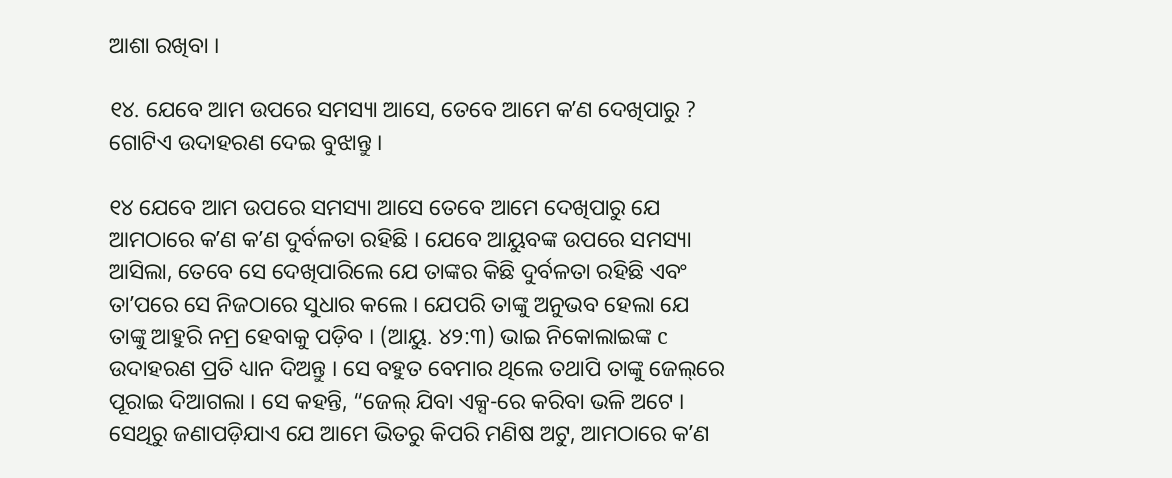ଆଶା ରଖିବା ।

୧୪. ଯେବେ ଆମ ଉପରେ ସମସ୍ୟା ଆସେ, ତେବେ ଆମେ କʼଣ ଦେଖିପାରୁ ? ଗୋଟିଏ ଉଦାହରଣ ଦେଇ ବୁଝାନ୍ତୁ ।

୧୪ ଯେବେ ଆମ ଉପରେ ସମସ୍ୟା ଆସେ ତେବେ ଆମେ ଦେଖିପାରୁ ଯେ ଆମଠାରେ କʼଣ କʼଣ ଦୁର୍ବଳତା ରହିଛି । ଯେବେ ଆୟୁବଙ୍କ ଉପରେ ସମସ୍ୟା ଆସିଲା, ତେବେ ସେ ଦେଖିପାରିଲେ ଯେ ତାଙ୍କର କିଛି ଦୁର୍ବଳତା ରହିଛି ଏବଂ ତାʼପରେ ସେ ନିଜଠାରେ ସୁଧାର କଲେ । ଯେପରି ତାଙ୍କୁ ଅନୁଭବ ହେଲା ଯେ ତାଙ୍କୁ ଆହୁରି ନମ୍ର ହେବାକୁ ପଡ଼ିବ । (ଆୟୁ. ୪୨:୩) ଭାଇ ନିକୋଲାଇଙ୍କ c ଉଦାହରଣ ପ୍ରତି ଧ୍ୟାନ ଦିଅନ୍ତୁ । ସେ ବହୁତ ବେମାର ଥିଲେ ତଥାପି ତାଙ୍କୁ ଜେଲ୍‌ରେ ପୂରାଇ ଦିଆଗଲା । ସେ କହନ୍ତି, “ଜେଲ୍‌ ଯିବା ଏକ୍ସ-ରେ କରିବା ଭଳି ଅଟେ । ସେଥିରୁ ଜଣାପଡ଼ିଯାଏ ଯେ ଆମେ ଭିତରୁ କିପରି ମଣିଷ ଅଟୁ, ଆମଠାରେ କʼଣ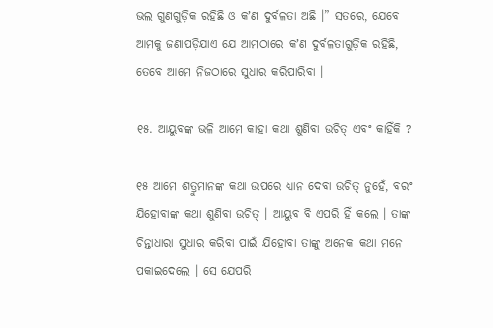ଭଲ ଗୁଣଗୁଡ଼ିକ ରହିଛି ଓ କʼଣ ଦୁର୍ବଳତା ଅଛି ।” ସତରେ, ଯେବେ ଆମକୁ ଜଣାପଡ଼ିଯାଏ ଯେ ଆମଠାରେ କʼଣ ଦୁର୍ବଳତାଗୁଡ଼ିକ ରହିଛି, ତେବେ ଆମେ ନିଜଠାରେ ସୁଧାର କରିପାରିବା ।

୧୫. ଆୟୁବଙ୍କ ଭଳି ଆମେ କାହା କଥା ଶୁଣିବା ଉଚିତ୍‌ ଏବଂ କାହିଁକି ?

୧୫ ଆମେ ଶତ୍ରୁମାନଙ୍କ କଥା ଉପରେ ଧ୍ୟାନ ଦେବା ଉଚିତ୍‌ ନୁହେଁ, ବରଂ ଯିହୋବାଙ୍କ କଥା ଶୁଣିବା ଉଚିତ୍‌ । ଆୟୁବ ବି ଏପରି ହିଁ କଲେ । ତାଙ୍କ ଚିନ୍ତାଧାରା ସୁଧାର କରିବା ପାଇଁ ଯିହୋବା ତାଙ୍କୁ ଅନେକ କଥା ମନେ ପକାଇଦେଲେ । ସେ ଯେପରି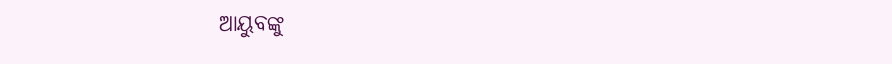ଆୟୁବଙ୍କୁ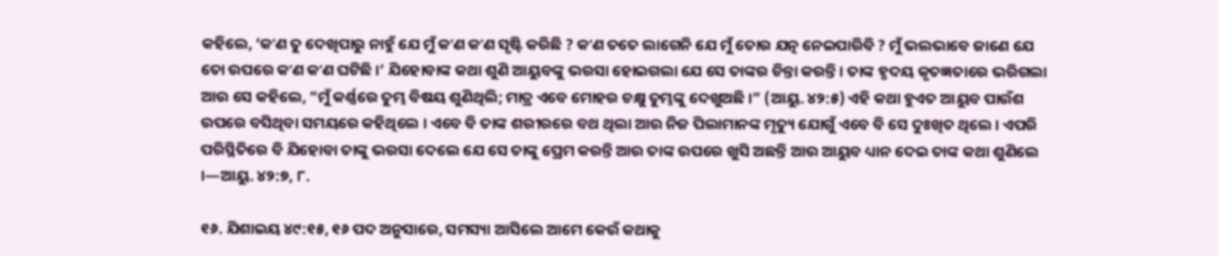କହିଲେ, ‘କʼଣ ତୁ ଦେଖିପାରୁ ନାହୁଁ ଯେ ମୁଁ କʼଣ କʼଣ ସୃଷ୍ଟି କରିଛି ? କʼଣ ତତେ ଲାଗେନି ଯେ ମୁଁ ତୋର ଯତ୍ନ ନେଇପାରିବି ? ମୁଁ ଭଲଭାବେ ଜାଣେ ଯେ ତୋ ଉପରେ କʼଣ କʼଣ ଘଟିଛି ।’ ଯିହୋବାଙ୍କ କଥା ଶୁଣି ଆୟୁବଙ୍କୁ ଭରସା ହୋଇଗଲା ଯେ ସେ ତାଙ୍କର ଚିନ୍ତା କରନ୍ତି । ତାଙ୍କ ହୃଦୟ କୃତଜ୍ଞତାରେ ଭରିଗଲା ଆଉ ସେ କହିଲେ, “ମୁଁ କର୍ଣ୍ଣରେ ତୁମ୍ଭ ବିଷୟ ଶୁଣିଥିଲି; ମାତ୍ର ଏବେ ମୋହର ଚକ୍ଷୁ ତୁମ୍ଭଙ୍କୁ ଦେଖୁଅଛି ।” (ଆୟୁ. ୪୨:୫) ଏହି କଥା ହୁଏତ ଆୟୁବ ପାଉଁଶ ଉପରେ ବସିଥିବା ସମୟରେ କହିଥିଲେ । ଏବେ ବି ତାଙ୍କ ଶରୀରରେ ବଥ ଥିଲା ଆଉ ନିଜ ପିଲାମାନଙ୍କ ମୃତ୍ୟୁ ଯୋଗୁଁ ଏବେ ବି ସେ ଦୁଃଖିତ ଥିଲେ । ଏପରି ପରିସ୍ଥିତିରେ ବି ଯିହୋବା ତାଙ୍କୁ ଭରସା ଦେଲେ ଯେ ସେ ତାଙ୍କୁ ପ୍ରେମ କରନ୍ତି ଆଉ ତାଙ୍କ ଉପରେ ଖୁସି ଅଛନ୍ତି ଆଉ ଆୟୁବ ଧ୍ୟାନ ଦେଇ ତାଙ୍କ କଥା ଶୁଣିଲେ ।—ଆୟୁ. ୪୨:୭, ୮.

୧୬. ଯିଶାଇୟ ୪୯:୧୫, ୧୬ ପଦ ଅନୁସାରେ, ସମସ୍ୟା ଆସିଲେ ଆମେ କେଉଁ କଥାକୁ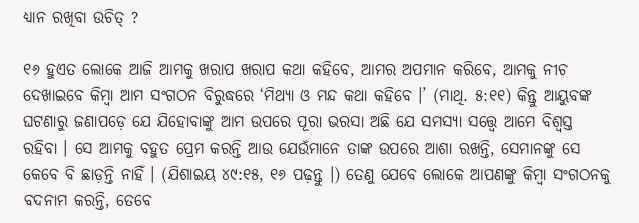ଧ୍ୟାନ ରଖିବା ଉଚିତ୍‌ ?

୧୬ ହୁଏତ ଲୋକେ ଆଜି ଆମକୁ ଖରାପ ଖରାପ କଥା କହିବେ, ଆମର ଅପମାନ କରିବେ, ଆମକୁ ନୀଚ ଦେଖାଇବେ କିମ୍ବା ଆମ ସଂଗଠନ ବିରୁଦ୍ଧରେ ‘ମିଥ୍ୟା ଓ ମନ୍ଦ କଥା କହିବେ ।’ (ମାଥି. ୫:୧୧) କିନ୍ତୁ ଆୟୁବଙ୍କ ଘଟଣାରୁ ଜଣାପଡ଼େ ଯେ ଯିହୋବାଙ୍କୁ ଆମ ଉପରେ ପୂରା ଭରସା ଅଛି ଯେ ସମସ୍ୟା ସତ୍ତ୍ୱେ ଆମେ ବିଶ୍ୱସ୍ତ ରହିବା । ସେ ଆମକୁ ବହୁତ ପ୍ରେମ କରନ୍ତି ଆଉ ଯେଉଁମାନେ ତାଙ୍କ ଉପରେ ଆଶା ରଖନ୍ତି, ସେମାନଙ୍କୁ ସେ କେବେ ବି ଛାଡ଼ନ୍ତି ନାହିଁ । (ଯିଶାଇୟ ୪୯:୧୫, ୧୬ ପଢ଼ନ୍ତୁ ।) ତେଣୁ ଯେବେ ଲୋକେ ଆପଣଙ୍କୁ କିମ୍ବା ସଂଗଠନକୁ ବଦନାମ କରନ୍ତି, ତେବେ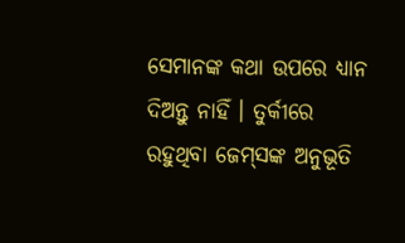ସେମାନଙ୍କ କଥା ଉପରେ ଧ୍ୟାନ ଦିଅନ୍ତୁ ନାହିଁ । ତୁର୍କୀରେ ରହୁଥିବା ଜେମ୍‌ସଙ୍କ ଅନୁଭୂତି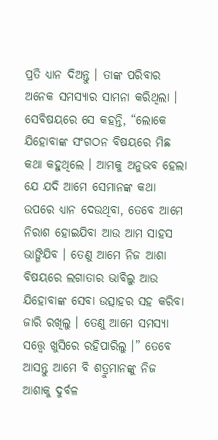ପ୍ରତି ଧ୍ୟାନ ଦିଅନ୍ତୁ । ତାଙ୍କ ପରିବାର ଅନେକ ସମସ୍ୟାର ସାମନା କରିଥିଲା । ସେବିଷୟରେ ସେ କହନ୍ତି, “ଲୋକେ ଯିହୋବାଙ୍କ ସଂଗଠନ ବିଷୟରେ ମିଛ କଥା କହୁଥିଲେ । ଆମକୁ ଅନୁଭବ ହେଲା ଯେ ଯଦି ଆମେ ସେମାନଙ୍କ କଥା ଉପରେ ଧ୍ୟାନ ଦେଉଥିବା, ତେବେ ଆମେ ନିରାଶ ହୋଇଯିବା ଆଉ ଆମ ସାହସ ଭାଙ୍ଗିଯିବ । ତେଣୁ ଆମେ ନିଜ ଆଶା ବିଷୟରେ ଲଗାତାର ଭାବିଲୁ ଆଉ ଯିହୋବାଙ୍କ ସେବା ଉତ୍ସାହର ସହ କରିବା ଜାରି ରଖିଲୁ । ତେଣୁ ଆମେ ସମସ୍ୟା ସତ୍ତ୍ୱେ ଖୁସିରେ ରହିପାରିଲୁ ।” ତେବେ ଆସନ୍ତୁ ଆମେ ବି ଶତ୍ରୁମାନଙ୍କୁ ନିଜ ଆଶାକୁ ଦୁର୍ବଳ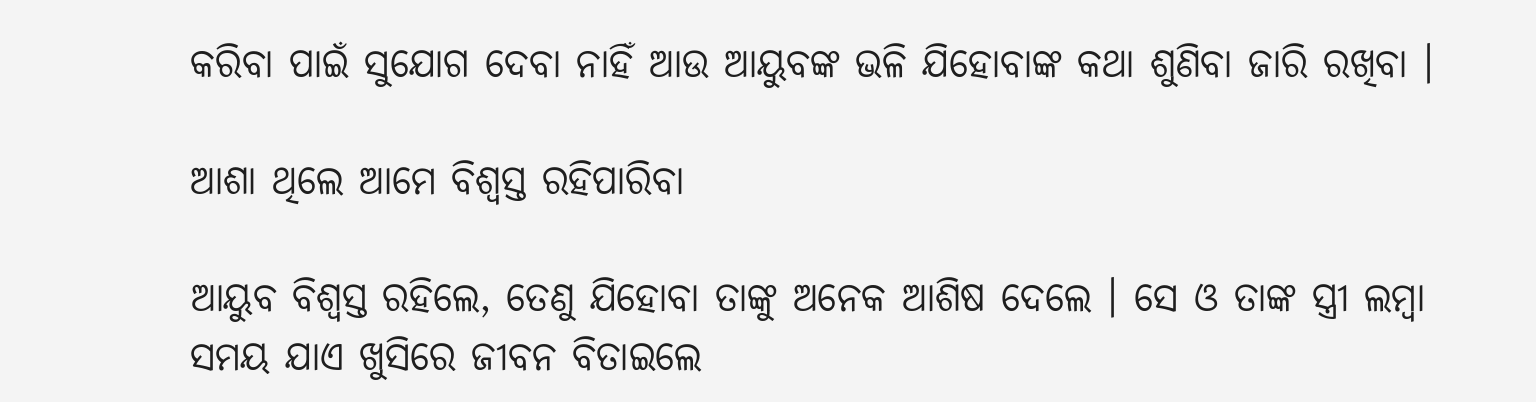କରିବା ପାଇଁ ସୁଯୋଗ ଦେବା ନାହିଁ ଆଉ ଆୟୁବଙ୍କ ଭଳି ଯିହୋବାଙ୍କ କଥା ଶୁଣିବା ଜାରି ରଖିବା ।

ଆଶା ଥିଲେ ଆମେ ବିଶ୍ୱସ୍ତ ରହିପାରିବା

ଆୟୁବ ବିଶ୍ୱସ୍ତ ରହିଲେ, ତେଣୁ ଯିହୋବା ତାଙ୍କୁ ଅନେକ ଆଶିଷ ଦେଲେ । ସେ ଓ ତାଙ୍କ ସ୍ତ୍ରୀ ଲମ୍ବା ସମୟ ଯାଏ ଖୁସିରେ ଜୀବନ ବିତାଇଲେ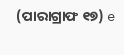(ପାରାଗ୍ରାଫ ୧୭) e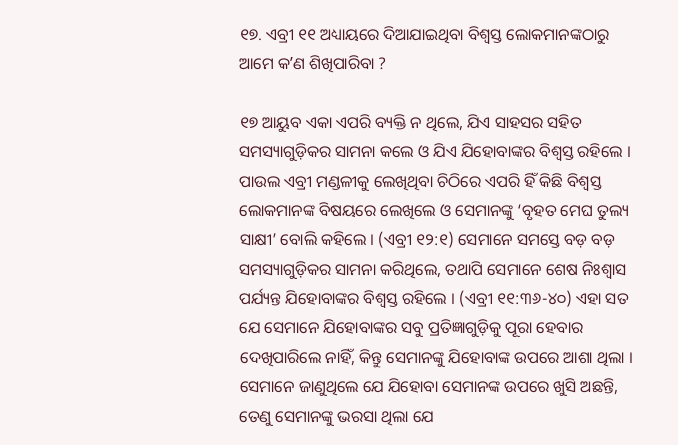୧୭. ଏବ୍ରୀ ୧୧ ଅଧ୍ୟାୟରେ ଦିଆଯାଇଥିବା ବିଶ୍ୱସ୍ତ ଲୋକମାନଙ୍କଠାରୁ ଆମେ କʼଣ ଶିଖିପାରିବା ?

୧୭ ଆୟୁବ ଏକା ଏପରି ବ୍ୟକ୍ତି ନ ଥିଲେ, ଯିଏ ସାହସର ସହିତ ସମସ୍ୟାଗୁଡ଼ିକର ସାମନା କଲେ ଓ ଯିଏ ଯିହୋବାଙ୍କର ବିଶ୍ୱସ୍ତ ରହିଲେ । ପାଉଲ ଏବ୍ରୀ ମଣ୍ଡଳୀକୁ ଲେଖିଥିବା ଚିଠିରେ ଏପରି ହିଁ କିଛି ବିଶ୍ୱସ୍ତ ଲୋକମାନଙ୍କ ବିଷୟରେ ଲେଖିଲେ ଓ ସେମାନଙ୍କୁ ‘ବୃହତ ମେଘ ତୁଲ୍ୟ ସାକ୍ଷୀ’ ବୋଲି କହିଲେ । (ଏବ୍ରୀ ୧୨:୧) ସେମାନେ ସମସ୍ତେ ବଡ଼ ବଡ଼ ସମସ୍ୟାଗୁଡ଼ିକର ସାମନା କରିଥିଲେ, ତଥାପି ସେମାନେ ଶେଷ ନିଃଶ୍ୱାସ ପର୍ଯ୍ୟନ୍ତ ଯିହୋବାଙ୍କର ବିଶ୍ୱସ୍ତ ରହିଲେ । (ଏବ୍ରୀ ୧୧:୩୬-୪୦) ଏହା ସତ ଯେ ସେମାନେ ଯିହୋବାଙ୍କର ସବୁ ପ୍ରତିଜ୍ଞାଗୁଡ଼ିକୁ ପୂରା ହେବାର ଦେଖିପାରିଲେ ନାହିଁ, କିନ୍ତୁ ସେମାନଙ୍କୁ ଯିହୋବାଙ୍କ ଉପରେ ଆଶା ଥିଲା । ସେମାନେ ଜାଣୁଥିଲେ ଯେ ଯିହୋବା ସେମାନଙ୍କ ଉପରେ ଖୁସି ଅଛନ୍ତି, ତେଣୁ ସେମାନଙ୍କୁ ଭରସା ଥିଲା ଯେ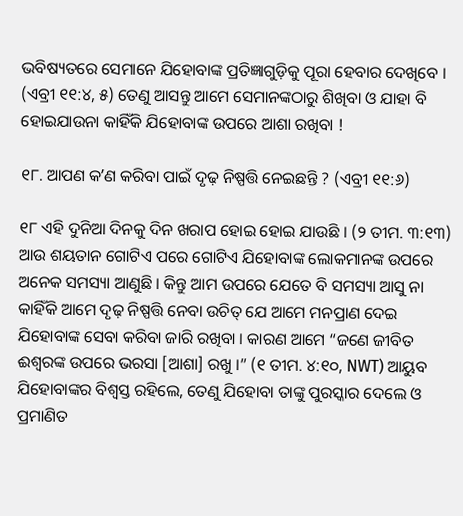ଭବିଷ୍ୟତରେ ସେମାନେ ଯିହୋବାଙ୍କ ପ୍ରତିଜ୍ଞାଗୁଡ଼ିକୁ ପୂରା ହେବାର ଦେଖିବେ । (ଏବ୍ରୀ ୧୧:୪, ୫) ତେଣୁ ଆସନ୍ତୁ ଆମେ ସେମାନଙ୍କଠାରୁ ଶିଖିବା ଓ ଯାହା ବି ହୋଇଯାଉନା କାହିଁକି ଯିହୋବାଙ୍କ ଉପରେ ଆଶା ରଖିବା !

୧୮. ଆପଣ କʼଣ କରିବା ପାଇଁ ଦୃଢ଼ ନିଷ୍ପତ୍ତି ନେଇଛନ୍ତି ? (ଏବ୍ରୀ ୧୧:୬)

୧୮ ଏହି ଦୁନିଆ ଦିନକୁ ଦିନ ଖରାପ ହୋଇ ହୋଇ ଯାଉଛି । (୨ ତୀମ. ୩:୧୩) ଆଉ ଶୟତାନ ଗୋଟିଏ ପରେ ଗୋଟିଏ ଯିହୋବାଙ୍କ ଲୋକମାନଙ୍କ ଉପରେ ଅନେକ ସମସ୍ୟା ଆଣୁଛି । କିନ୍ତୁ ଆମ ଉପରେ ଯେତେ ବି ସମସ୍ୟା ଆସୁ ନା କାହିଁକି ଆମେ ଦୃଢ଼ ନିଷ୍ପତ୍ତି ନେବା ଉଚିତ୍‌ ଯେ ଆମେ ମନପ୍ରାଣ ଦେଇ ଯିହୋବାଙ୍କ ସେବା କରିବା ଜାରି ରଖିବା । କାରଣ ଆମେ “ଜଣେ ଜୀବିତ ଈଶ୍ୱରଙ୍କ ଉପରେ ଭରସା [ଆଶା] ରଖୁ ।” (୧ ତୀମ. ୪:୧୦, NWT) ଆୟୁବ ଯିହୋବାଙ୍କର ବିଶ୍ୱସ୍ତ ରହିଲେ, ତେଣୁ ଯିହୋବା ତାଙ୍କୁ ପୁରସ୍କାର ଦେଲେ ଓ ପ୍ରମାଣିତ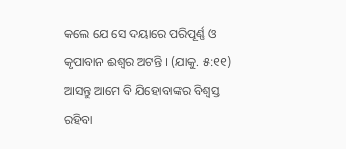କଲେ ଯେ ସେ ଦୟାରେ ପରିପୂର୍ଣ୍ଣ ଓ କୃପାବାନ ଈଶ୍ୱର ଅଟନ୍ତି । (ଯାକୁ. ୫:୧୧) ଆସନ୍ତୁ ଆମେ ବି ଯିହୋବାଙ୍କର ବିଶ୍ୱସ୍ତ ରହିବା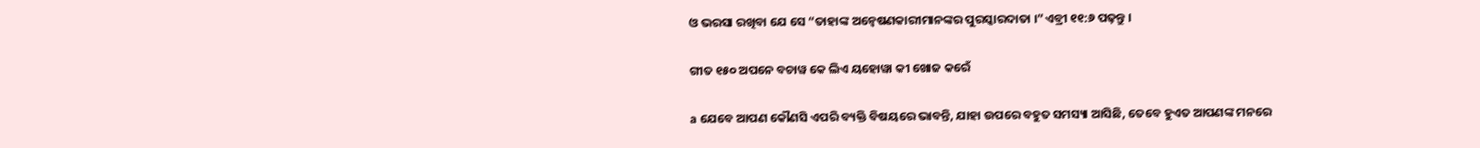ଓ ଭରସା ରଖିବା ଯେ ସେ “ତାହାଙ୍କ ଅନ୍ୱେଷଣକାରୀମାନଙ୍କର ପୁରସ୍କାରଦାତା ।”ଏବ୍ରୀ ୧୧:୬ ପଢ଼ନ୍ତୁ ।

ଗୀତ ୧୫୦ ଅପନେ ବଚାୱ କେ ଲିଏ ୟହୋୱା କୀ ଖୋଜ କରେଁ

a ଯେବେ ଆପଣ କୌଣସି ଏପରି ବ୍ୟକ୍ତି ବିଷୟରେ ଭାବନ୍ତି, ଯାହା ଉପରେ ବହୁତ ସମସ୍ୟା ଆସିଛି, ତେବେ ହୁଏତ ଆପଣଙ୍କ ମନରେ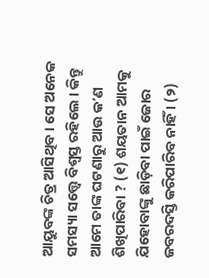ଆୟୁବଙ୍କ ଚିତ୍ର ଆସିଥିବ । ସେ ଅନେକ ସମସ୍ୟା ସତ୍ତ୍ୱେ ବିଶ୍ୱସ୍ତ ରହିଲେ । କିନ୍ତୁ ଆମେ ତାଙ୍କ ଘଟଣାରୁ ଆଉ କʼଣ ଶିଖିପାରିବା ? (୧) ଶୟତାନ ଆମକୁ ଯିହୋବାଙ୍କୁ ଛାଡ଼ିବା ପାଇଁ ଜୋର ଜବରଦସ୍ତି କରିପାରିବ ନାହିଁ । (୨)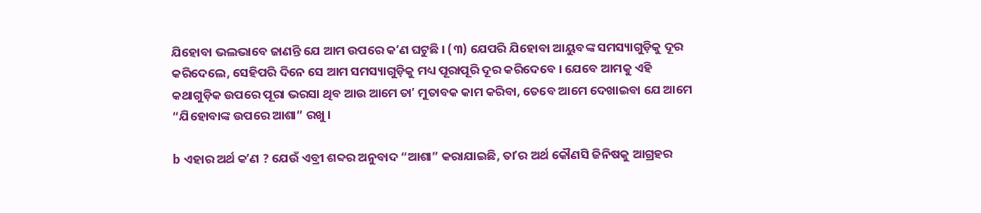ଯିହୋବା ଭଲଭାବେ ଜାଣନ୍ତି ଯେ ଆମ ଉପରେ କʼଣ ଘଟୁଛି । (୩) ଯେପରି ଯିହୋବା ଆୟୁବଙ୍କ ସମସ୍ୟାଗୁଡ଼ିକୁ ଦୂର କରିଦେଲେ, ସେହିପରି ଦିନେ ସେ ଆମ ସମସ୍ୟାଗୁଡ଼ିକୁ ମଧ୍ୟ ପୂରାପୂରି ଦୂର କରିଦେବେ । ଯେବେ ଆମକୁ ଏହି କଥାଗୁଡ଼ିକ ଉପରେ ପୂରା ଭରସା ଥିବ ଆଉ ଆମେ ତାʼ ମୁତାବକ କାମ କରିବା, ତେବେ ଆମେ ଦେଖାଇବା ଯେ ଆମେ “ଯିହୋବାଙ୍କ ଉପରେ ଆଶା” ରଖୁ ।

b ଏହାର ଅର୍ଥ କʼଣ ? ଯେଉଁ ଏବ୍ରୀ ଶବ୍ଦର ଅନୁବାଦ “ଆଶା” କରାଯାଇଛି, ତାʼର ଅର୍ଥ କୌଣସି ଜିନିଷକୁ ଆଗ୍ରହର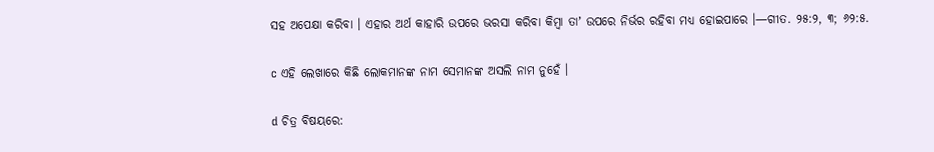ସହ ଅପେକ୍ଷା କରିବା । ଏହାର ଅର୍ଥ କାହାରି ଉପରେ ଭରସା କରିବା କିମ୍ବା ତାʼ ଉପରେ ନିର୍ଭର ରହିବା ମଧ୍ୟ ହୋଇପାରେ ।—ଗୀତ. ୨୫:୨, ୩; ୬୨:୫.

c ଏହି ଲେଖାରେ କିଛି ଲୋକମାନଙ୍କ ନାମ ସେମାନଙ୍କ ଅସଲି ନାମ ନୁହେଁ ।

d ଚିତ୍ର ବିଷୟରେ: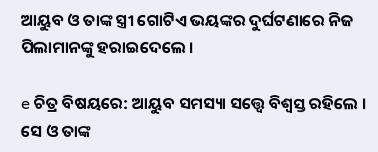ଆୟୁବ ଓ ତାଙ୍କ ସ୍ତ୍ରୀ ଗୋଟିଏ ଭୟଙ୍କର ଦୁର୍ଘଟଣାରେ ନିଜ ପିଲାମାନଙ୍କୁ ହରାଇଦେଲେ ।

e ଚିତ୍ର ବିଷୟରେ: ଆୟୁବ ସମସ୍ୟା ସତ୍ତ୍ୱେ ବିଶ୍ୱସ୍ତ ରହିଲେ । ସେ ଓ ତାଙ୍କ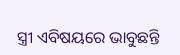ସ୍ତ୍ରୀ ଏବିଷୟରେ ଭାବୁଛନ୍ତି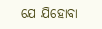ଯେ ଯିହୋବା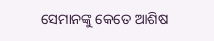ସେମାନଙ୍କୁ କେତେ ଆଶିଷ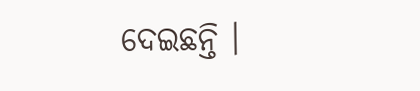ଦେଇଛନ୍ତି ।